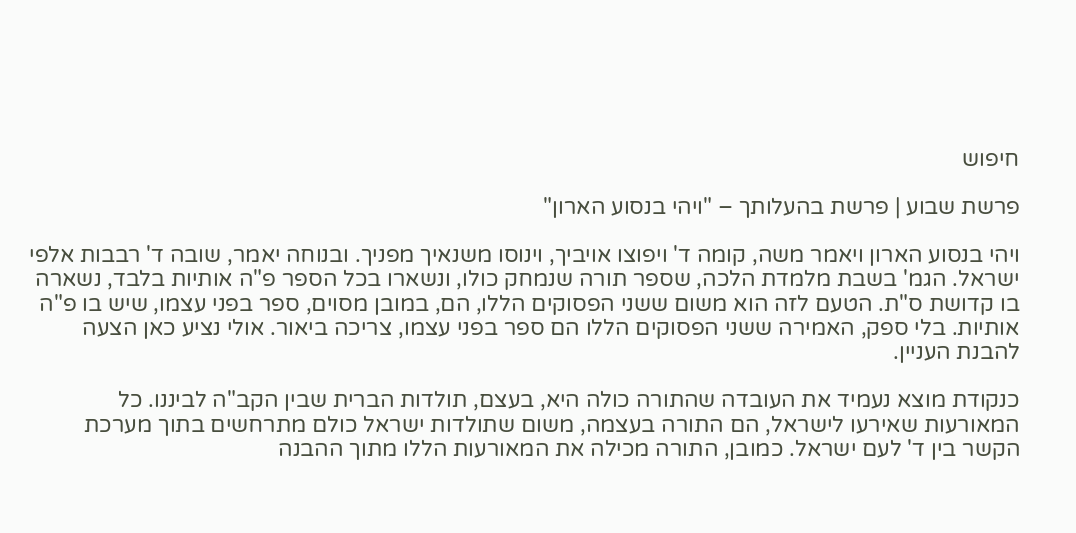חיפוש

פרשת שבוע | פרשת בהעלותך – "ויהי בנסוע הארון"

ויהי בנסוע הארון ויאמר משה, קומה ד' ויפוצו אויביך, וינוסו משנאיך מפניך. ובנוחה יאמר, שובה ד' רבבות אלפי ישראל. הגמ' בשבת מלמדת הלכה, שספר תורה שנמחק כולו, ונשארו בכל הספר פ"ה אותיות בלבד, נשארה בו קדושת ס"ת. הטעם לזה הוא משום ששני הפסוקים הללו, הם, במובן מסוים, ספר בפני עצמו, שיש בו פ"ה אותיות. בלי ספק, האמירה ששני הפסוקים הללו הם ספר בפני עצמו, צריכה ביאור. אולי נציע כאן הצעה להבנת העניין.

כנקודת מוצא נעמיד את העובדה שהתורה כולה היא, בעצם, תולדות הברית שבין הקב"ה לביננו. כל המאורעות שאירעו לישראל, הם התורה בעצמה, משום שתולדות ישראל כולם מתרחשים בתוך מערכת הקשר בין ד' לעם ישראל. כמובן, התורה מכילה את המאורעות הללו מתוך ההבנה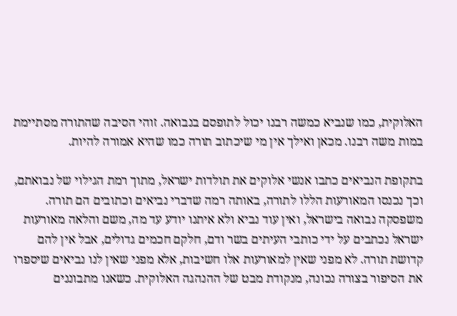האלוקית, כמו שנביא כמשה רבנו יכול לתופסם בנבואה. זוהי הסיבה שהתורה מסתיימת במות משה רבנו. מכאן ואילך אין מי שיכתוב תורה כמו שהיא אמורה להיות.

בתקופת הנביאים כתבו אנשי אלוקים את תולדות ישראל, מתוך רמת הגילוי של נבואתם, וכך נכנסו המאורעות הללו לתורה, באותה רמה שדברי נביאים וכתובים הם תורה. משפסקה נבואה בישראל, ואין עוד נביא ולא איתנו יודע עד מה, משם והלאה מאורעות ישראל נכתבים על ידי כותבי העיתים בשר ודם, חלקם חכמים גדולים, אבל אין להם קדושת תורה. לא מפני שאין למאורעות אלו חשיבות, אלא מפני שאין לנו נביאים שיספרו את הסיפור בצורה נכונה, מנקודת מבט של ההנהגה האלוקית. כשאנו מתבוננים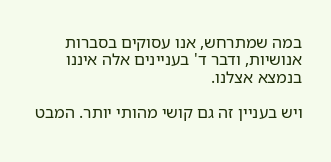במה שמתרחש, אנו עסוקים בסברות אנושיות, ודבר ד' בעניינים אלה איננו בנמצא אצלנו.

ויש בעניין זה גם קושי מהותי יותר. המבט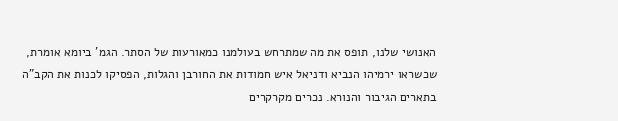האנושי שלנו, תופס את מה שמתרחש בעולמנו כמאורעות של הסתר. הגמ' ביומא אומרת, שכשראו ירמיהו הנביא ודניאל איש חמודות את החורבן והגלות, הפסיקו לכנות את הקב"ה בתארים הגיבור והנורא. נכרים מקרקרים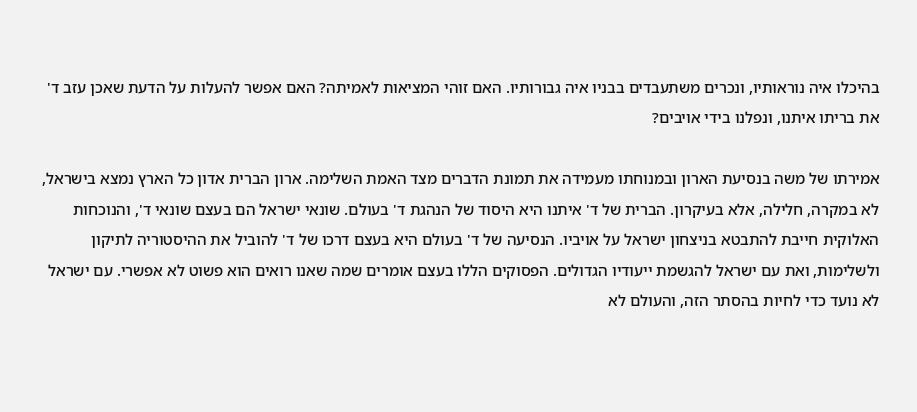בהיכלו איה נוראותיו, ונכרים משתעבדים בבניו איה גבורותיו. האם זוהי המציאות לאמיתה? האם אפשר להעלות על הדעת שאכן עזב ד' את בריתו איתנו, ונפלנו בידי אויבים?

אמירתו של משה בנסיעת הארון ובמנוחתו מעמידה את תמונת הדברים מצד האמת השלימה. ארון הברית אדון כל הארץ נמצא בישראל, לא במקרה, חלילה, אלא בעיקרון. הברית של ד' איתנו היא היסוד של הנהגת ד' בעולם. שונאי ישראל הם בעצם שונאי ד', והנוכחות האלוקית חייבת להתבטא בניצחון ישראל על אויביו. הנסיעה של ד' בעולם היא בעצם דרכו של ד' להוביל את ההיסטוריה לתיקון ולשלימות, ואת עם ישראל להגשמת ייעודיו הגדולים. הפסוקים הללו בעצם אומרים שמה שאנו רואים הוא פשוט לא אפשרי. עם ישראל לא נועד כדי לחיות בהסתר הזה, והעולם לא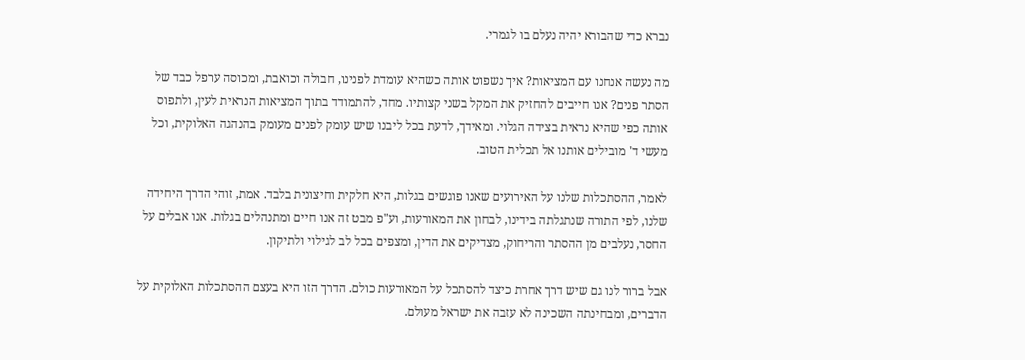נברא כדי שהבורא יהיה נעלם בו לגמרי.

מה נעשה אנחנו עם המציאות? איך נשפוט אותה כשהיא עומדת לפנינו, חבולה וכואבת, ומכוסה ערפל כבד של הסתר פנים? אנו חייבים להחזיק את המקל בשני קצותיו. מחד, להתמודד בתוך המציאות הנראית לעין, ולתפוס אותה כפי שהיא נראית בצידה הגלוי. ומאידך, לדעת בכל ליבנו שיש עומק לפנים מעומק בהנהגה האלוקית, וכל מעשי ד' מובילים אותנו אל תכלית הטוב.

לאמר, ההסתכלות שלנו על האירועים שאנו פוגשים בגלות, היא חלקית וחיצונית בלבד. אמת, זוהי הדרך היחידה שלנו, לפי התורה שנתגלתה בידינו, לבחון את המאורעות, וע"פ מבט זה אנו חיים ומתנהלים בגלות. אנו אבלים על החסר, נעלבים מן ההסתר והריחוק, מצדיקים את הדין, ומצפים בכל לב לגילוי ולתיקון.

אבל ברור לנו גם שיש דרך אחרת כיצד להסתכל על המאורעות כולם. הדרך הזו היא בעצם ההסתכלות האלוקית על הדברים, ומבחינתה השכינה לא עזבה את ישראל מעולם.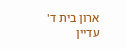ארון בית ד' עדיין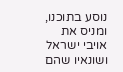נוסע בתוכנו, ומניס את אויבי ישראל ושונאיו שהם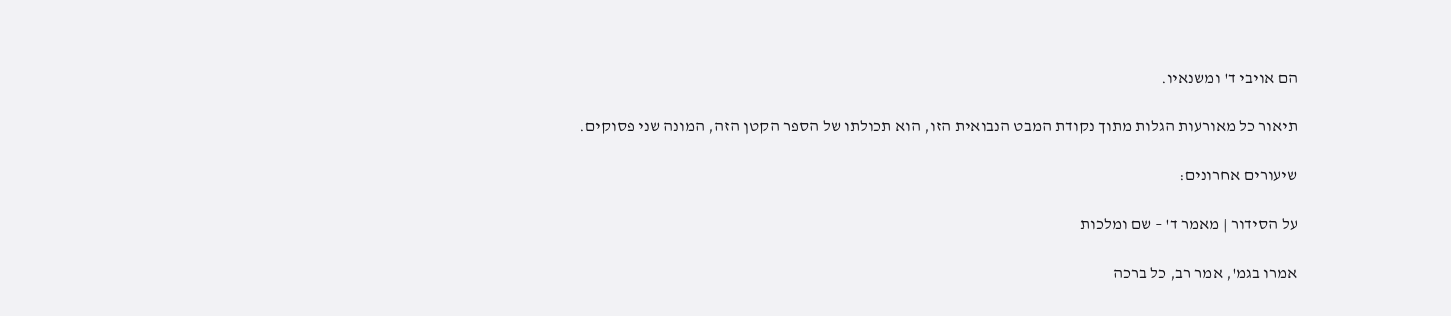הם אויבי ד' ומשנאיו.

תיאור כל מאורעות הגלות מתוך נקודת המבט הנבואית הזו, הוא תכולתו של הספר הקטן הזה, המונה שני פסוקים.

שיעורים אחרונים:

על הסידור | מאמר ד' – שם ומלכות

אמרו בגמ', אמר רב, כל ברכה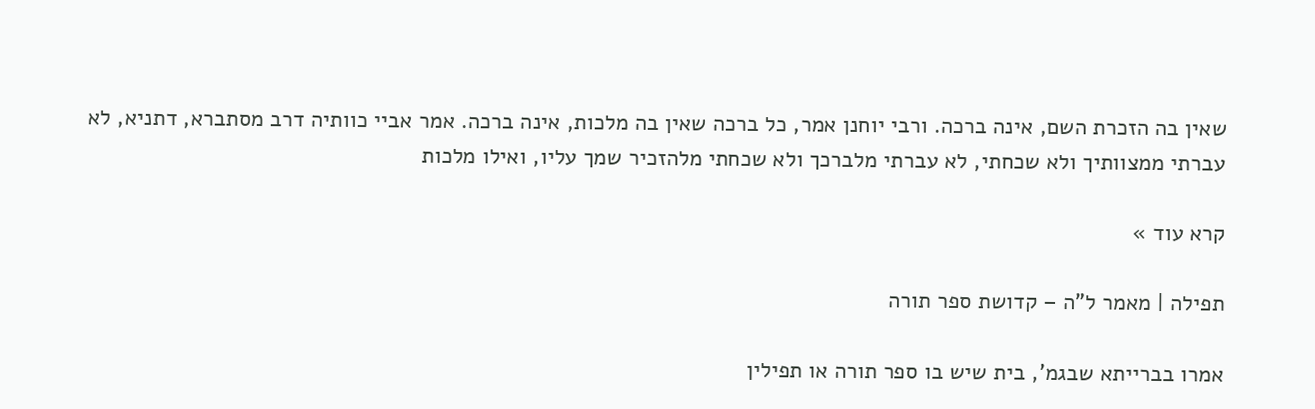שאין בה הזכרת השם, אינה ברכה. ורבי יוחנן אמר, כל ברכה שאין בה מלכות, אינה ברכה. אמר אביי כוותיה דרב מסתברא, דתניא, לא עברתי ממצוותיך ולא שכחתי, לא עברתי מלברכך ולא שכחתי מלהזכיר שמך עליו, ואילו מלכות

קרא עוד »

תפילה | מאמר ל"ה – קדושת ספר תורה

אמרו בברייתא שבגמ', בית שיש בו ספר תורה או תפילין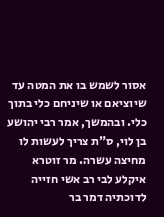אסור לשמש בו את המטה עד שיוציאם או שיניחם כלי בתוך כלי. ובהמשך, אמר רבי יהושע בן לוי, ס"ת צריך לעשות לו מחיצה עשרה. מר זוטרא איקלע לבי רב אשי חזייה לדוכתיה דמר בר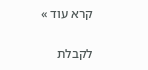קרא עוד »

לקבלת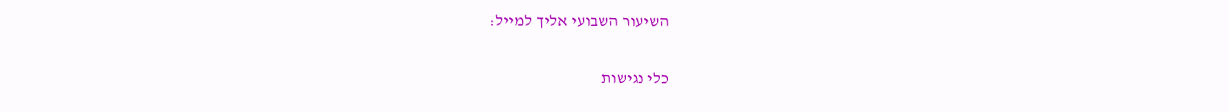השיעור השבועי אליך למייל:

כלי נגישות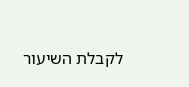לקבלת השיעור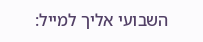השבועי אליך למייל: